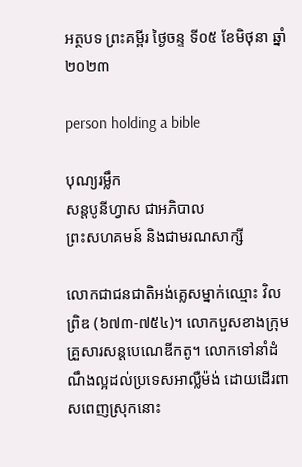អត្ថបទ ព្រះគម្ពីរ ថ្ងៃចន្ទ ទី០៥ ខែមិថុនា ឆ្នាំ២០២៣

person holding a bible

បុណ្យរម្លឹក
សន្តបូនីហ្វាស ជាអភិបាល
ព្រះសហគមន៍ និងជាមរណសាក្សី

លោកជាជនជាតិអង់គ្លេសម្នាក់ឈ្មោះ វិលព្រិឌ (៦៧៣-៧៥៤)។ លោកបួសខាងក្រុមគ្រួសារសន្តបេណេឌីកតូ។ លោកទៅនាំដំណឹងល្អដល់ប្រទេសអាល្លឺម៉ង់ ដោយដើរពាសពេញស្រុកនោះ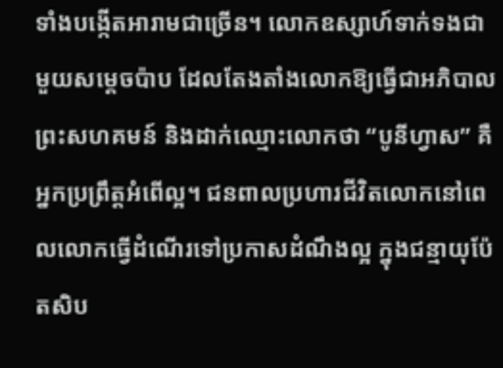ទាំងបង្កើតអារាមជាច្រើន។ លោកឧស្សាហ៍ទាក់ទងជាមួយសម្តេចប៉ាប ដែលតែងតាំងលោកឱ្យធ្វើជាអភិបាលព្រះសហគមន៍ និងដាក់ឈ្មោះលោកថា “បូនីហ្វាស” គឺអ្នកប្រព្រឹត្តអំពើល្អ។ ជនពាលប្រហារជីវិតលោកនៅពេលលោកធ្វើដំណើរទៅប្រកាសដំណឹងល្អ ក្នុងជន្មាយុប៉ែតសិប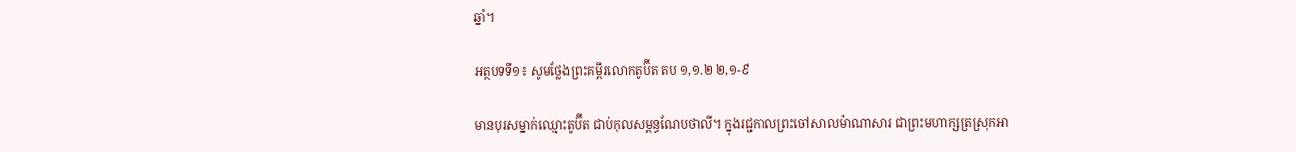ឆ្នាំ។

អត្ថបទទី១៖ សូមថ្លែងព្រះគម្ពីរលោកតូប៊ីត តប ១,១.២ ២,១-៩

មានបុរសម្នាក់ឈ្មោះតូប៊ីត ជាប់កុលសម្ពន្ធណែបថាលី។ ក្នុងរជ្ជកាលព្រះចៅសាលម៉ាណាសារ ជាព្រះមហាក្សត្រស្រុកអា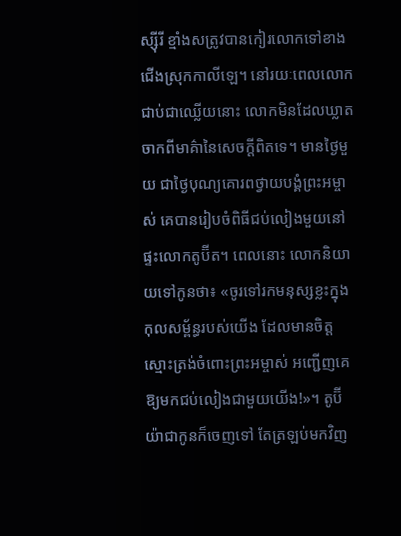ស្ស៊ីរី ខ្មាំងសត្រូវបានកៀរលោកទៅខាងជើងស្រុកកាលីឡេ។ នៅរយៈពេលលោកជាប់ជាឈ្លើយនោះ លោកមិនដែលឃ្លាតចាកពីមាគ៌ានៃសេចក្តីពិតទេ។ មានថ្ងៃមួយ ជាថ្ងៃបុណ្យគោរពថ្វាយបង្គំព្រះអម្ចាស់ គេបានរៀបចំពិធីជប់លៀងមួយនៅផ្ទះលោកតូប៊ីត។ ពេលនោះ លោកនិយាយទៅកូនថា៖ «ចូរទៅរកមនុស្សខ្លះក្នុងកុលសម្ព័ន្ធរបស់យើង ដែលមានចិត្តស្មោះត្រង់ចំពោះព្រះអម្ចាស់ អញ្ជើញគេឱ្យមកជប់លៀងជាមួយយើង!»។ តូប៊ីយ៉ាជាកូនក៏ចេញទៅ តែត្រឡប់មកវិញ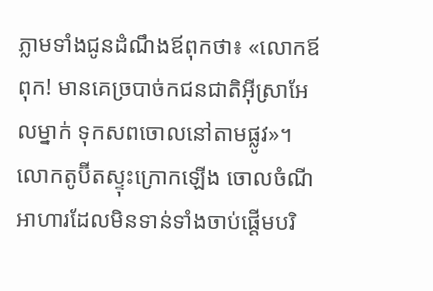ភ្លាមទាំងជូនដំណឹងឪពុកថា៖ «លោកឪពុក! មានគេច្របាច់កជនជាតិអ៊ីស្រាអែលម្នាក់ ទុកសពចោលនៅតាមផ្លូវ»។ លោកតូប៊ីតស្ទុះក្រោកឡើង ចោលចំណីអាហារដែលមិនទាន់ទាំងចាប់ផ្តើមបរិ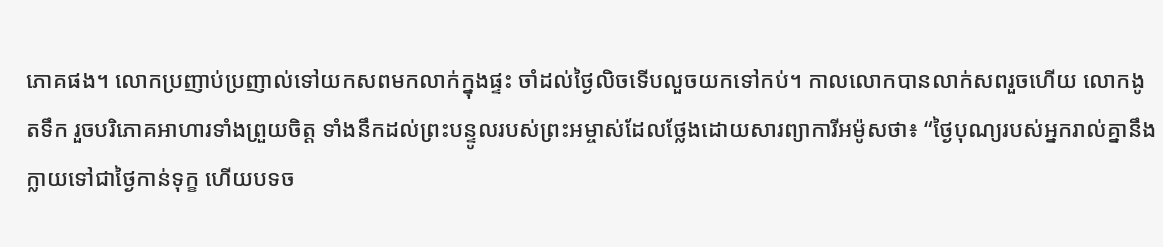ភោគផង។ លោកប្រញាប់ប្រញាល់ទៅយកសពមកលាក់ក្នុងផ្ទះ ចាំដល់ថ្ងៃលិចទើបលួចយកទៅកប់។ កាលលោកបានលាក់សពរួចហើយ លោកងូតទឹក រួចបរិភោគអាហារទាំងព្រួយចិត្ត ទាំងនឹកដល់ព្រះបន្ទូលរបស់ព្រះអម្ចាស់ដែលថ្លែងដោយសារព្យាការីអម៉ូសថា៖ “ថ្ងៃបុណ្យរបស់អ្នករាល់គ្នានឹងក្លាយទៅជាថ្ងៃកាន់ទុក្ខ ហើយបទច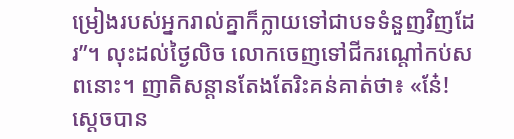ម្រៀងរបស់អ្នករាល់គ្នាក៏ក្លាយទៅជាបទទំនួញវិញដែរ”។ លុះដល់ថ្ងៃលិច លោកចេញទៅជីករណ្តៅកប់សពនោះ។ ញាតិសន្តានតែងតែរិះគន់គាត់ថា៖ «នែ៎! សេ្តចបាន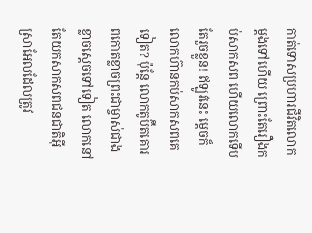កាត់ទោសប្រហារជីវិតលោកម្តងទៅហើយ ព្រោះតែរឿងកប់សាកសព ហើយលោកទើបតែរួចខ្លួន! ឥឡូវនេះ ម្តេចក៏លោកហ៊ានកប់សាកសពគេទៀត? ប៉ុន្តែ លោកតូប៊ីតគោរពកោតខ្លាចព្រះជាម្ចាស់ជាងខ្លាចស្តេចទៅទៀត លោកនៅតែយកសាកសពជនជាតិអ៊ីស្រាអែលដែលត្រូវ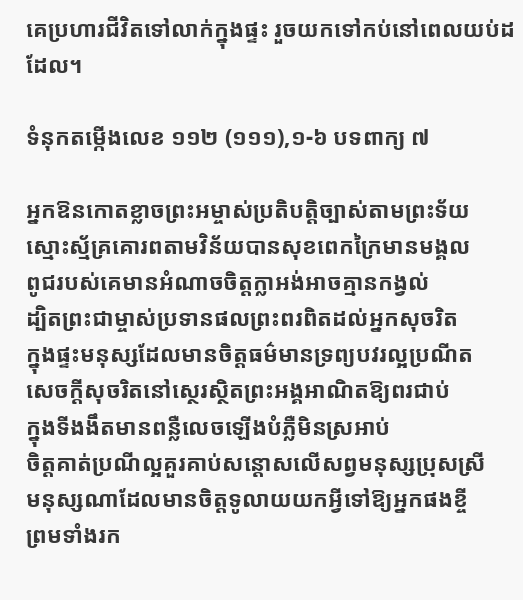គេប្រហារជីវិតទៅលាក់ក្នុងផ្ទះ រួចយកទៅកប់នៅពេលយប់ដដែល។

ទំនុកតម្កើងលេខ ១១២ (១១១),១-៦ បទពាក្យ ៧

អ្នកឱនកោតខ្លាចព្រះអម្ចាស់ប្រតិបត្តិច្បាស់តាមព្រះទ័យ
ស្មោះស្ម័គ្រគោរពតាមវិន័យបានសុខពេកក្រៃមានមង្គល
ពូជរបស់គេមានអំណាចចិត្តក្លាអង់អាចគ្មានកង្វល់
ដ្បិតព្រះជាម្ចាស់ប្រទានផលព្រះពរពិតដល់អ្នកសុចរិត
ក្នុងផ្ទះមនុស្សដែលមានចិត្តធម៌មានទ្រព្យបវរល្អប្រណីត
សេចក្តីសុចរិតនៅស្ថេរស្ថិតព្រះអង្គអាណិតឱ្យពរជាប់
ក្នុងទីងងឹតមានពន្លឺលេចឡើងបំភ្លឺមិនស្រអាប់
ចិត្តគាត់ប្រណីល្អគួរគាប់សន្តោសលើសព្វមនុស្សប្រុសស្រី
មនុស្សណាដែលមានចិត្តទូលាយយកអ្វីទៅឱ្យអ្នកផងខ្ចី
ព្រមទាំងរក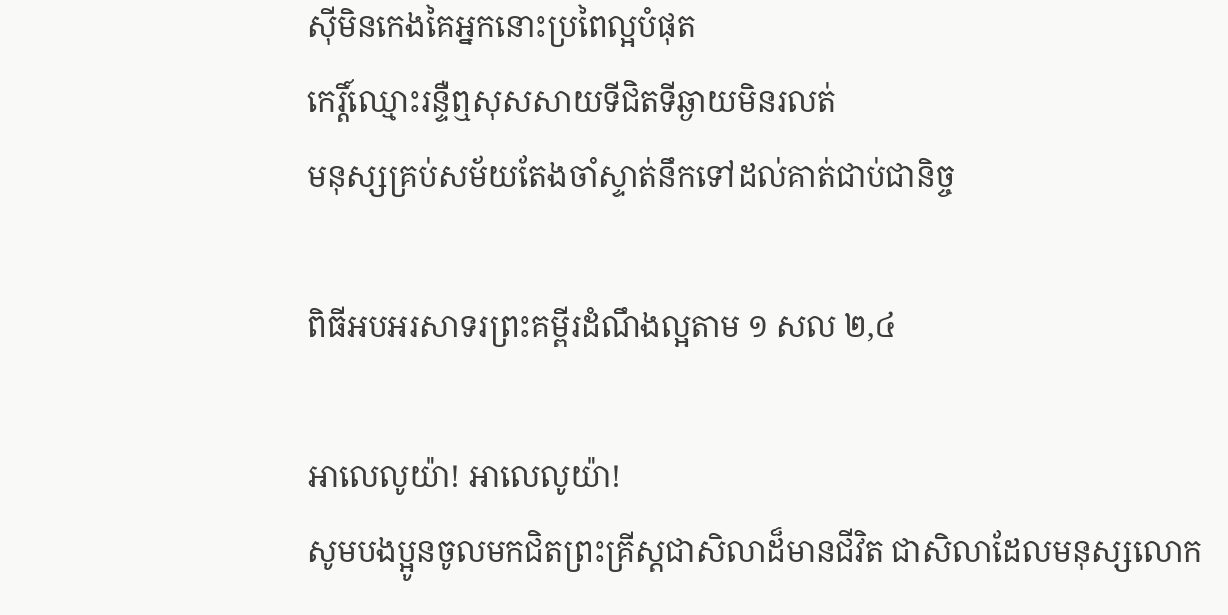ស៊ីមិនកេងគៃអ្នកនោះប្រពៃល្អបំផុត
កេរ្តិ៍ឈ្មោះរន្ទឺឮសុសសាយទីជិតទីឆ្ងាយមិនរលត់
មនុស្សគ្រប់សម័យតែងចាំស្ទាត់នឹកទៅដល់គាត់ជាប់ជានិច្ច

ពិធីអបអរសាទរព្រះគម្ពីរដំណឹងល្អតាម ១ សល ២,៤

អាលេលូយ៉ា! អាលេលូយ៉ា!
សូមបងប្អូនចូលមកជិតព្រះគ្រីស្តជាសិលាដ៏មានជីវិត ជាសិលាដែលមនុស្សលោក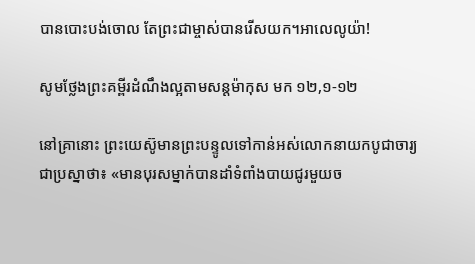បានបោះបង់ចោល តែព្រះជាម្ចាស់បានរើសយក។អាលេលូយ៉ា!

សូមថ្លែងព្រះគម្ពីរដំណឹងល្អតាមសន្តម៉ាកុស មក ១២,១-១២

នៅគ្រានោះ ព្រះយេស៊ូមានព្រះបន្ទូលទៅកាន់អស់លោកនាយកបូជាចារ្យជាប្រស្នាថា៖ «មានបុរសម្នាក់បានដាំទំពាំងបាយជូរមួយច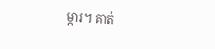ម្ការ។ គាត់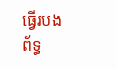ធ្វើរបងព័ទ្ធ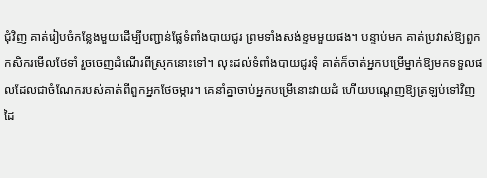ជុំវិញ គាត់រៀបចំកន្លែងមួយដើម្បីបញ្ជាន់ផ្លែទំពាំងបាយជូរ ព្រមទាំងសង់ខ្ទមមួយផង។ បន្ទាប់មក គាត់ប្រវាស់ឱ្យពួកកសិករមើលថែទាំ រួចចេញដំណើរពីស្រុកនោះទៅ។ លុះដល់ទំពាំងបាយជូរទុំ គាត់ក៏ចាត់អ្នកបម្រើម្នាក់ឱ្យមកទទួលផលដែលជាចំណែករបស់គាត់ពីពួកអ្នកថែចម្ការ។ គេនាំគ្នាចាប់អ្នកបម្រើនោះវាយដំ ហើយបណ្តេញឱ្យត្រឡប់ទៅវិញដៃ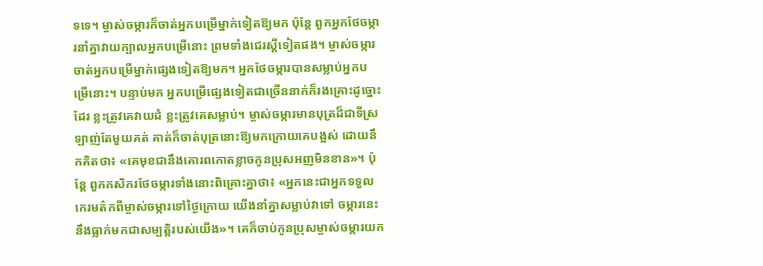ទទេ។ ម្ចាស់ចម្ការក៏ចាត់អ្នកបម្រើម្នាក់ទៀតឱ្យមក ប៉ុន្តែ ពួកអ្នកថែចម្ការនាំគ្នាវាយក្បាលអ្នកបម្រើនោះ ព្រមទាំងជេរស្តីទៀតផង។ ម្ចាស់ចម្ការចាត់អ្នកបម្រើម្នាក់ផ្សេងទៀតឱ្យមក។ អ្នកថែចម្ការបានសម្លាប់អ្នកបម្រើនោះ។ បន្ទាប់មក អ្នកបម្រើផ្សេងទៀតជាច្រើននាក់ក៏រងគ្រោះដូច្នោះដែរ ខ្លះត្រូវគេវាយដំ ខ្លះត្រូវគេសម្លាប់។ ម្ចាស់ចម្ការមានបុត្រដ៏ជាទីស្រឡាញ់តែមួយគត់ គាត់ក៏ចាត់បុត្រនោះឱ្យមកក្រោយគេបង្អស់ ដោយនឹកគិតថា៖ «គេមុខជានឹងគោរពកោតខ្លាចកូនប្រុសអញមិនខាន»។ ប៉ុន្តែ ពួកកសិករថែចម្ការទាំងនោះពិគ្រោះគ្នាថា៖ «អ្នកនេះជាអ្នកទទួលកេរមត៌កពីម្ចាស់ចម្ការទៅថ្ងៃក្រោយ យើងនាំគ្នាសម្លាប់វាទៅ ចម្ការនេះនឹងធ្លាក់មកជាសម្បត្តិរបស់យើង»។ គេក៏ចាប់កូនប្រុសម្ចាស់ចម្ការយក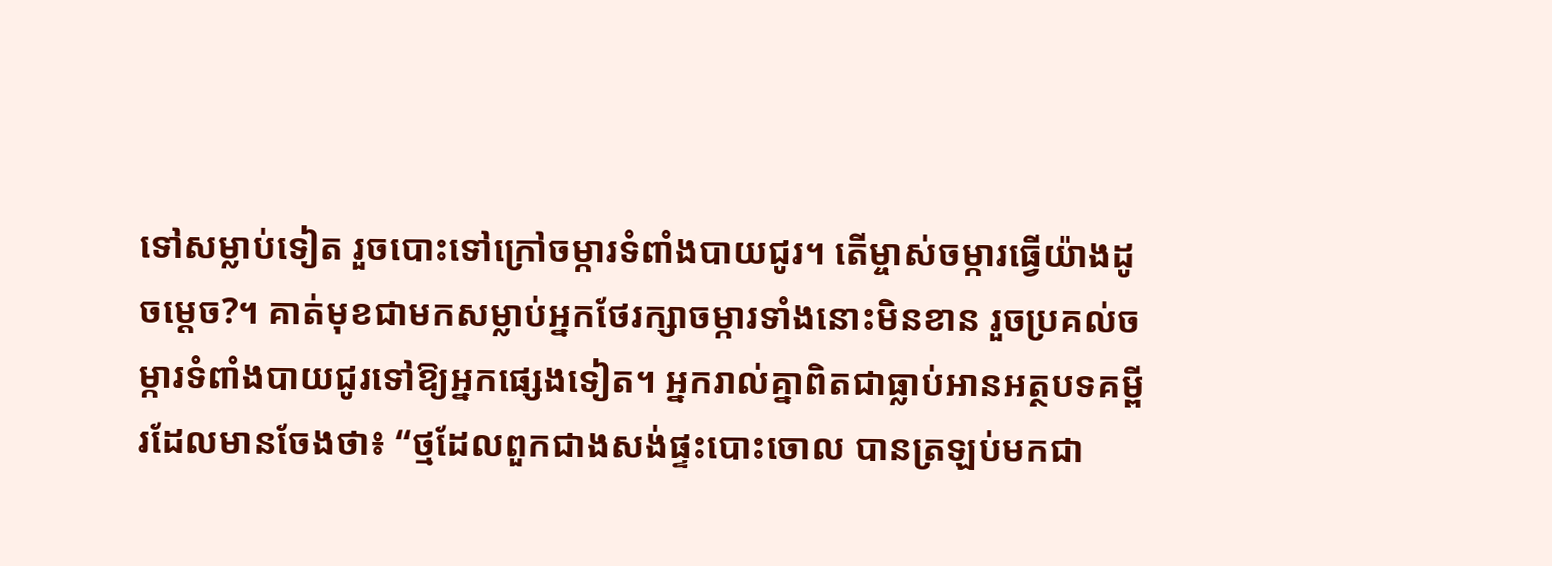ទៅសម្លាប់ទៀត រួចបោះទៅក្រៅចម្ការទំពាំងបាយជូរ។ តើម្ចាស់ចម្ការធ្វើយ៉ាងដូចម្តេច?។ គាត់មុខជាមកសម្លាប់អ្នកថែរក្សាចម្ការទាំងនោះមិនខាន រួចប្រគល់ចម្ការទំពាំងបាយជូរទៅឱ្យអ្នកផ្សេងទៀត។ អ្នករាល់គ្នាពិតជាធ្លាប់អានអត្ថបទគម្ពីរដែលមានចែងថា៖ “ថ្មដែលពួកជាងសង់ផ្ទះបោះចោល បានត្រឡប់មកជា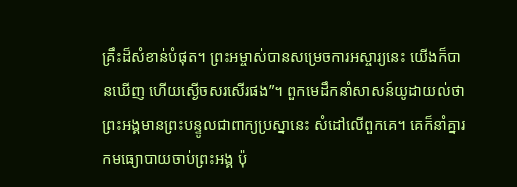គ្រឹះដ៏សំខាន់បំផុត។ ព្រះអម្ចាស់បានសម្រេចការអស្ចារ្យនេះ យើងក៏បានឃើញ ហើយស្ងើចសរសើរផង”។ ពួកមេដឹកនាំសាសន៍យូដាយល់ថា ព្រះអង្គមានព្រះបន្ទូលជាពាក្យប្រស្នានេះ សំដៅលើពួកគេ។ គេក៏នាំគ្នារកមធ្យោបាយចាប់ព្រះអង្គ ប៉ុ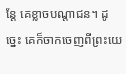ន្តែ គេខ្លាចបណ្តាជន។ ដូច្នេះ គេក៏ចាកចេញពីព្រះយេ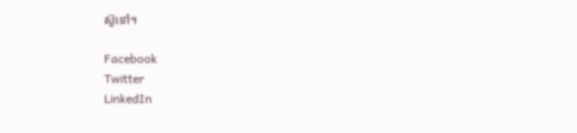ស៊ូទៅ។

Facebook
Twitter
LinkedIn